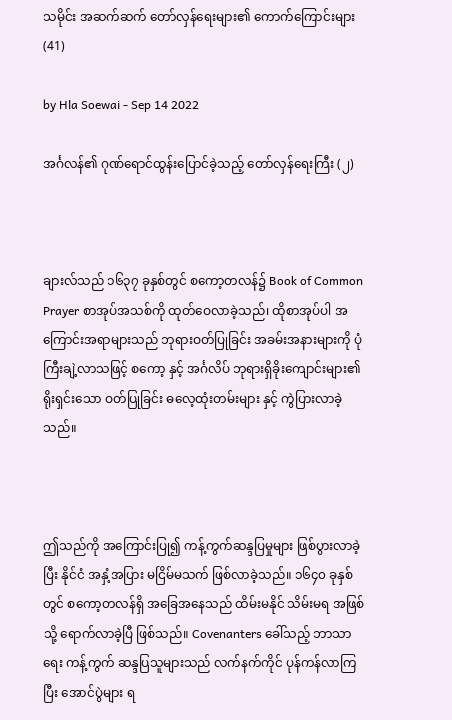သမိုင်း အဆက်ဆက် တော်လှန်ရေးများ၏ ကောက်ကြောင်းများ(41)

by Hla Soewai - Sep 14 2022

အင်္ဂလန်၏ ဂုဏ်ရောင်ထွန်းပြောင်ခဲ့သည့် တော်လှန်ရေးကြီး (၂)



ချားလ်သည် ၁၆၃၇ ခုနှစ်တွင် စကော့တလန်၌ Book of Common Prayer စာအုပ်အသစ်ကို ထုတ်ဝေလာခဲ့သည်၊ ထိုစာအုပ်ပါ အကြောင်းအရာများသည် ဘုရားဝတ်ပြုခြင်း အခမ်းအနားများကို ပုံကြီးချဲ့လာသဖြင့် စကော့ နှင့် အင်္ဂလိပ် ဘုရားရှိခိုးကျောင်းများ၏ ရိုးရှင်းသော ဝတ်ပြုခြင်း ဓလေ့ထုံးတမ်းများ နှင့် ကွဲပြားလာခဲ့သည်။



ဤသည်ကို အကြောင်းပြု၍ ကန့်ကွက်ဆန္ဒပြမှုများ ဖြစ်ပွားလာခဲ့ပြီး နိုင်ငံ အနှံ့အပြား မငြိမ်မသက် ဖြစ်လာခဲ့သည်။ ၁၆၄၀ ခုနှစ် တွင် စကော့တလန်ရှိ အခြေအနေသည် ထိမ်းမနိုင် သိမ်းမရ အဖြစ်သို့ ရောက်လာခဲ့ပြီ ဖြစ်သည်။ Covenanters ခေါ်သည့် ဘာသာရေး ကန့်ကွက် ဆန္ဒပြသူများသည် လက်နက်ကိုင် ပုန်ကန်လာကြပြီး အောင်ပွဲများ ရ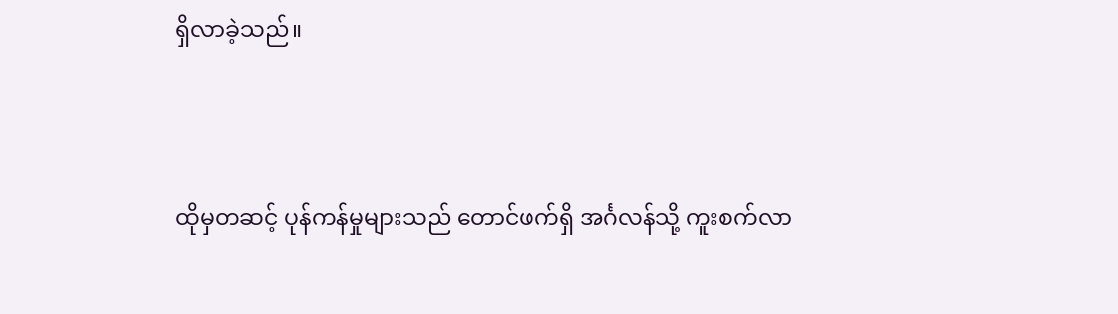ရှိလာခဲ့သည်။



ထိုမှတဆင့် ပုန်ကန်မှုများသည် တောင်ဖက်ရှိ အင်္ဂလန်သို့ ကူးစက်လာ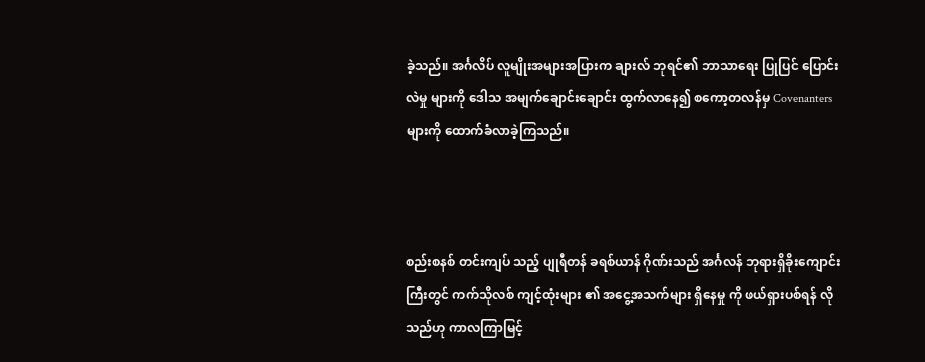ခဲ့သည်။ အင်္ဂလိပ် လူမျိုးအများအပြားက ချားလ် ဘုရင်၏ ဘာသာရေး ပြုပြင် ပြောင်းလဲမှု များကို ဒေါသ အမျက်ချောင်းချောင်း ထွက်လာနေ၍ စကော့တလန်မှ Covenanters များကို ထောက်ခံလာခဲ့ကြသည်။



စည်းစနစ် တင်းကျပ် သည့် ပျုရီတန် ခရစ်ယာန် ဂိုဏ်းသည် အင်္ဂလန် ဘုရားရှိခိုးကျောင်းကြီးတွင် ကက်သိုလစ် ကျင့်ထုံးများ ၏ အငွေ့အသက်များ ရှိနေမှု ကို ဖယ်ရှားပစ်ရန် လိုသည်ဟု ကာလကြာမြင့်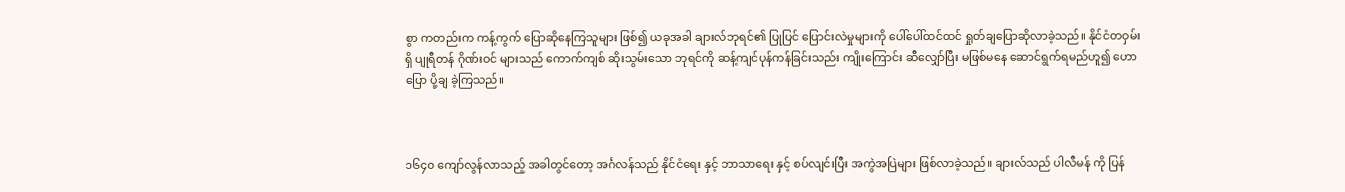စွာ ကတည်းက ကန့်ကွက် ပြောဆိုနေကြသူများ ဖြစ်၍ ယခုအခါ ချားလ်ဘုရင်၏ ပြုပြင် ပြောင်းလဲမှုများကို ပေါ်ပေါ်ထင်ထင် ရှုတ်ချပြောဆိုလာခဲ့သည်။ နိုင်ငံတဝှမ်းရှိ ပျုရီတန် ဂိုဏ်းဝင် များသည် ကောက်ကျစ် ဆိုးသွမ်းသော ဘုရင်ကို ဆန့်ကျင်ပုန်ကန်ခြင်းသည်း ကျိုးကြောင်း ဆီလျှော်ပြီး မဖြစ်မနေ ဆောင်ရွက်ရမည်ဟူ၍ ဟောပြော ပို့ချ ခဲ့ကြသည်။



၁၆၄၀ ကျော်လွန်လာသည့် အခါတွင်တော့ အင်္ဂလန်သည် နိုင်ငံရေး နှင့် ဘာသာရေး နှင့် စပ်လျင်းပြီး အကွဲအပြဲများ ဖြစ်လာခဲ့သည်။ ချားလ်သည် ပါလီမန် ကို ပြန်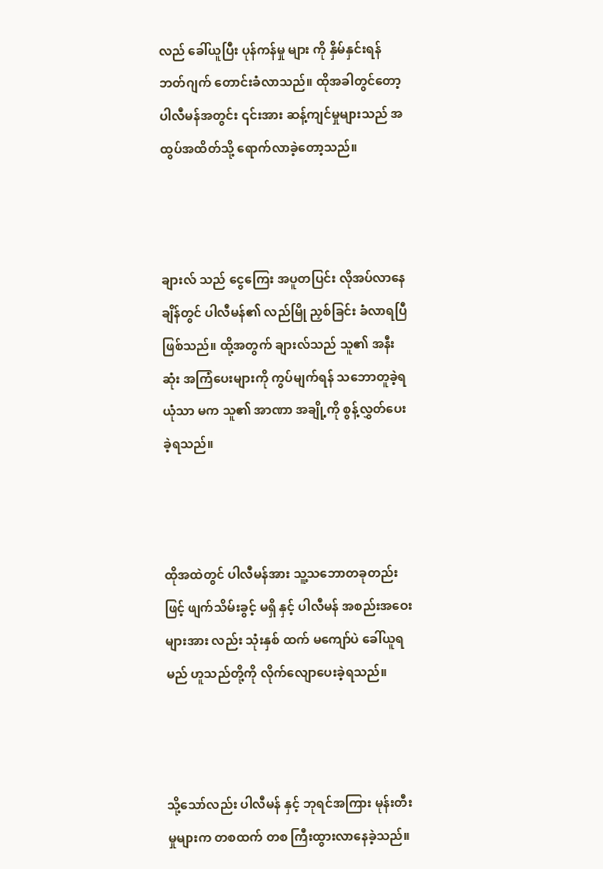လည် ခေါ်ယူပြီး ပုန်ကန်မှု များ ကို နှိမ်နှင်းရန် ဘတ်ဂျက် တောင်းခံလာသည်။ ထိုအခါတွင်တော့ ပါလီမန်အတွင်း ၎င်းအား ဆန့်ကျင်မှုများသည် အထွပ်အထိတ်သို့ ရောက်လာခဲ့တော့သည်။



ချားလ် သည် ငွေကြေး အပူတပြင်း လိုအပ်လာနေချိန်တွင် ပါလီမန်၏ လည်မြို ညှစ်ခြင်း ခံလာရပြီ ဖြစ်သည်။ ထို့အတွက် ချားလ်သည် သူ၏ အနီးဆုံး အကြံပေးများကို ကွပ်မျက်ရန် သဘောတူခဲ့ရယုံသာ မက သူ၏ အာဏာ အချို့ကို စွန့်လွှတ်ပေးခဲ့ရသည်။



ထိုအထဲတွင် ပါလီမန်အား သူ့သဘောတခုတည်းဖြင့် ဖျက်သိမ်းခွင့် မရှိ နှင့် ပါလီမန် အစည်းအဝေးများအား လည်း သုံးနှစ် ထက် မကျော်ပဲ ခေါ်ယူရမည် ဟူသည်တို့ကို လိုက်လျောပေးခဲ့ရသည်။



သို့သော်လည်း ပါလီမန် နှင့် ဘုရင်အကြား မုန်းတီးမှုများက တစထက် တစ ကြီးထွားလာနေခဲ့သည်။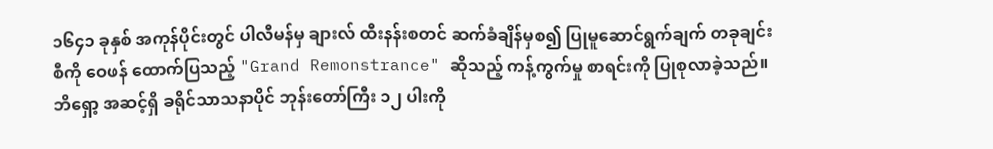၁၆၄၁ ခုနှစ် အကုန်ပိုင်းတွင် ပါလီမန်မှ ချားလ် ထီးနန်းစတင် ဆက်ခံချိန်မှစ၍ ပြုမူဆောင်ရွက်ချက် တခုချင်းစီကို ဝေဖန် ထောက်ပြသည့် "Grand Remonstrance" ဆိုသည့် ကန့်ကွက်မှု စာရင်းကို ပြုစုလာခဲ့သည်။ ဘိရှော့ အဆင့်ရှိ ခရိုင်သာသနာပိုင် ဘုန်းတော်ကြီး ၁၂ ပါးကို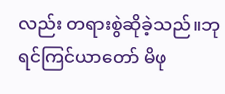လည်း တရားစွဲဆိုခဲ့သည်။ဘုရင်ကြင်ယာတော် မိဖု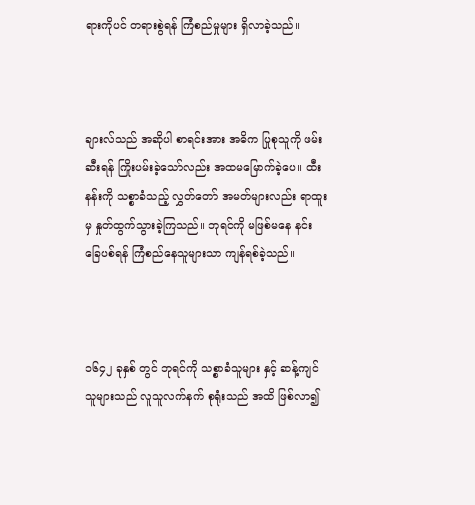ရားကိုပင် တရားစွဲရန် ကြံစည်မှုများ ရှိလာခဲ့သည်။



ချားလ်သည် အဆိုပါ စာရင်းအား အဓိက ပြုစုသူကို ဖမ်းဆီးရန် ကြိုးပမ်းခဲ့သော်လည်း အထမမြောက်ခဲ့ပေ။ ထီးနန်းကို သစ္စာခံသည့် လွှတ်တော် အမတ်များလည်း ရာထူးမှ နှုတ်ထွက်သွားခဲ့ကြသည်။ ဘုရင်ကို မဖြစ်မနေ နင်းခြေပစ်ရန် ကြံစည်နေသူများသာ ကျန်ရစ်ခဲ့သည်။



၁၆၄၂ ခုနှစ် တွင် ဘုရင်ကို သစ္စာခံသူများ နှင့် ဆန့်ကျင်သူများသည် လူသူလက်နက် စုရုံးသည် အထိ ဖြစ်လာ၍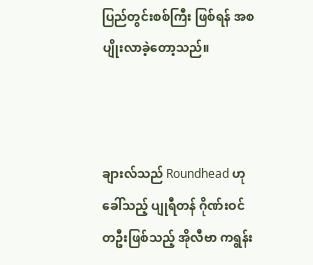ပြည်တွင်းစစ်ကြီး ဖြစ်ရန် အစပျိုးလာခဲ့တော့သည်။



ချားလ်သည် Roundhead ဟု ခေါ်သည့် ပျုရီတန် ဂိုဏ်းဝင် တဦးဖြစ်သည့် အိုလီဗာ ကရွန်း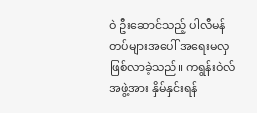ဝဲ ဦးဆောင်သည့် ပါလီမန် တပ်များအပေါ် အရေးမလှ ဖြစ်လာခဲ့သည်။ ကရွန်းဝဲလ် အဖွဲ့အား နှိမ်နှင်းရန်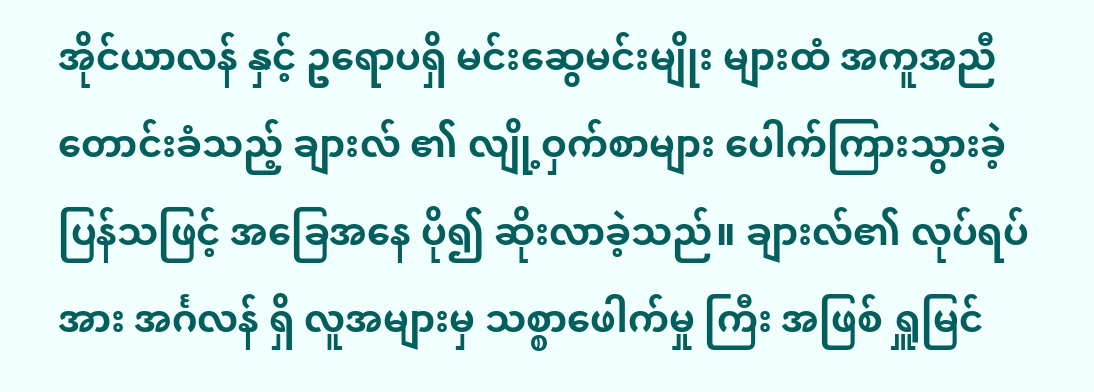အိုင်ယာလန် နှင့် ဥရောပရှိ မင်းဆွေမင်းမျိုး များထံ အကူအညီ တောင်းခံသည့် ချားလ် ၏ လျို့ဝှက်စာများ ပေါက်ကြားသွားခဲ့ပြန်သဖြင့် အ‌ခြေအနေ ပို၍ ဆိုးလာခဲ့သည်။ ချားလ်၏ လုပ်ရပ်အား အင်္ဂလန် ရှိ လူအများမှ သစ္စာဖေါက်မှု ကြီး အဖြစ် ရှူမြင်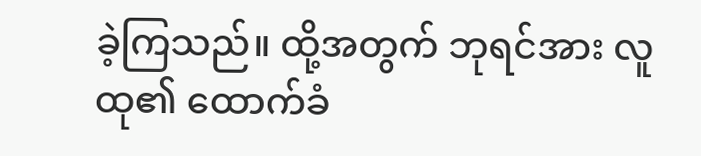ခဲ့ကြသည်။ ထို့အတွက် ဘုရင်အား လူထု၏ ထောက်ခံ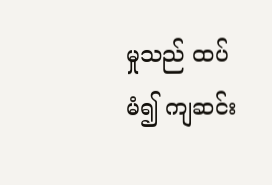မှုသည် ထပ်မံ၍ ကျဆင်း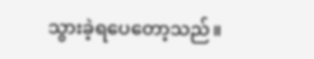သွားခဲ့ရပေတော့သည်။